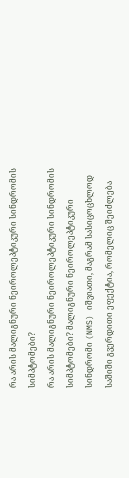რა არის მალიგნური ნეიროლეპტიკური სინდრომის სიმპტომები?
რა არის მალიგნური ნეიროლეპტიკური სინდრომის სიმპტომები? მალიგნური ნეიროლეპტიკური სინდრომი (NMS) იშვიათი, მაგრამ სასიცოცხლოდ საშიში გვერდითი ეფექტია, რომელიც შეიძლება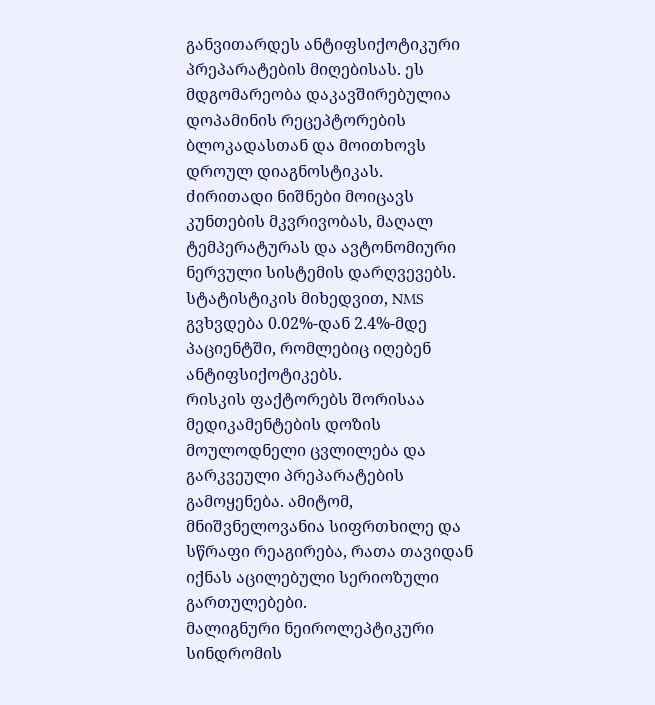განვითარდეს ანტიფსიქოტიკური პრეპარატების მიღებისას. ეს მდგომარეობა დაკავშირებულია დოპამინის რეცეპტორების ბლოკადასთან და მოითხოვს დროულ დიაგნოსტიკას.
ძირითადი ნიშნები მოიცავს კუნთების მკვრივობას, მაღალ ტემპერატურას და ავტონომიური ნერვული სისტემის დარღვევებს. სტატისტიკის მიხედვით, NMS გვხვდება 0.02%-დან 2.4%-მდე პაციენტში, რომლებიც იღებენ ანტიფსიქოტიკებს.
რისკის ფაქტორებს შორისაა მედიკამენტების დოზის მოულოდნელი ცვლილება და გარკვეული პრეპარატების გამოყენება. ამიტომ, მნიშვნელოვანია სიფრთხილე და სწრაფი რეაგირება, რათა თავიდან იქნას აცილებული სერიოზული გართულებები.
მალიგნური ნეიროლეპტიკური სინდრომის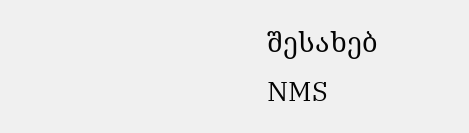შესახებ
NMS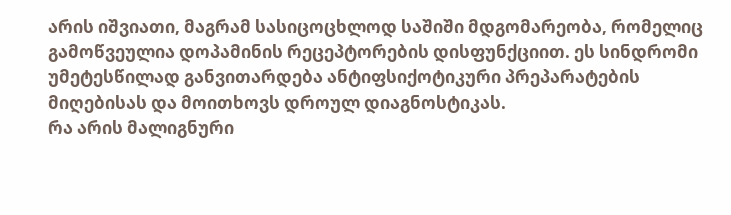არის იშვიათი, მაგრამ სასიცოცხლოდ საშიში მდგომარეობა, რომელიც გამოწვეულია დოპამინის რეცეპტორების დისფუნქციით. ეს სინდრომი უმეტესწილად განვითარდება ანტიფსიქოტიკური პრეპარატების მიღებისას და მოითხოვს დროულ დიაგნოსტიკას.
რა არის მალიგნური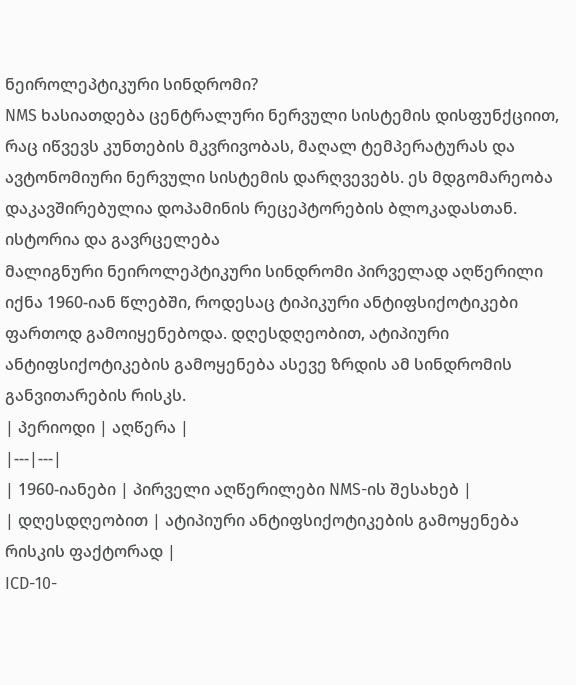ნეიროლეპტიკური სინდრომი?
NMS ხასიათდება ცენტრალური ნერვული სისტემის დისფუნქციით, რაც იწვევს კუნთების მკვრივობას, მაღალ ტემპერატურას და ავტონომიური ნერვული სისტემის დარღვევებს. ეს მდგომარეობა დაკავშირებულია დოპამინის რეცეპტორების ბლოკადასთან.
ისტორია და გავრცელება
მალიგნური ნეიროლეპტიკური სინდრომი პირველად აღწერილი იქნა 1960-იან წლებში, როდესაც ტიპიკური ანტიფსიქოტიკები ფართოდ გამოიყენებოდა. დღესდღეობით, ატიპიური ანტიფსიქოტიკების გამოყენება ასევე ზრდის ამ სინდრომის განვითარების რისკს.
| პერიოდი | აღწერა |
|---|---|
| 1960-იანები | პირველი აღწერილები NMS-ის შესახებ |
| დღესდღეობით | ატიპიური ანტიფსიქოტიკების გამოყენება რისკის ფაქტორად |
ICD-10-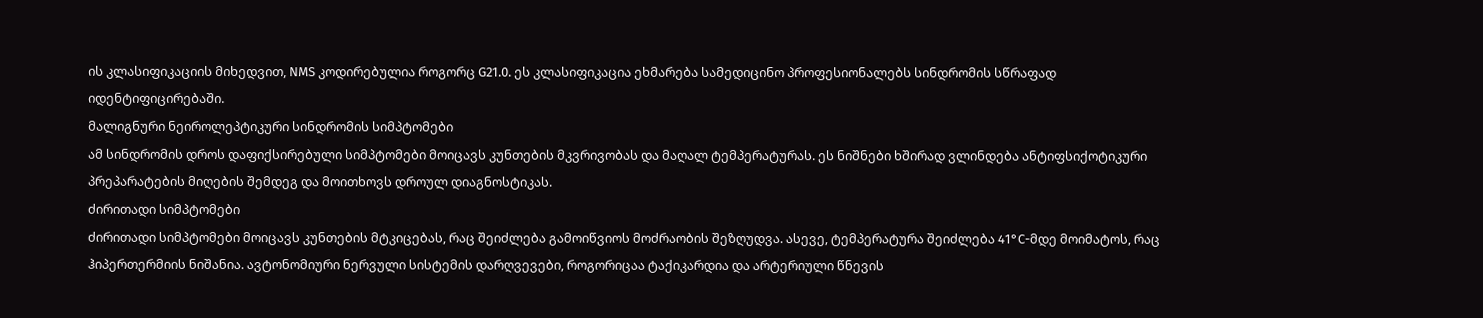ის კლასიფიკაციის მიხედვით, NMS კოდირებულია როგორც G21.0. ეს კლასიფიკაცია ეხმარება სამედიცინო პროფესიონალებს სინდრომის სწრაფად იდენტიფიცირებაში.
მალიგნური ნეიროლეპტიკური სინდრომის სიმპტომები
ამ სინდრომის დროს დაფიქსირებული სიმპტომები მოიცავს კუნთების მკვრივობას და მაღალ ტემპერატურას. ეს ნიშნები ხშირად ვლინდება ანტიფსიქოტიკური პრეპარატების მიღების შემდეგ და მოითხოვს დროულ დიაგნოსტიკას.
ძირითადი სიმპტომები
ძირითადი სიმპტომები მოიცავს კუნთების მტკიცებას, რაც შეიძლება გამოიწვიოს მოძრაობის შეზღუდვა. ასევე, ტემპერატურა შეიძლება 41°C-მდე მოიმატოს, რაც ჰიპერთერმიის ნიშანია. ავტონომიური ნერვული სისტემის დარღვევები, როგორიცაა ტაქიკარდია და არტერიული წნევის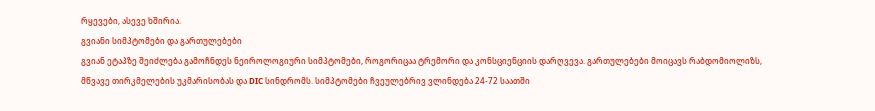რყევები, ასევე ხშირია.
გვიანი სიმპტომები და გართულებები
გვიან ეტაპზე შეიძლება გამოჩნდეს ნეიროლოგიური სიმპტომები, როგორიცაა ტრემორი და კონსციენციის დარღვევა. გართულებები მოიცავს რაბდომიოლიზს, მწვავე თირკმელების უკმარისობას და DIC სინდრომს. სიმპტომები ჩვეულებრივ ვლინდება 24-72 საათში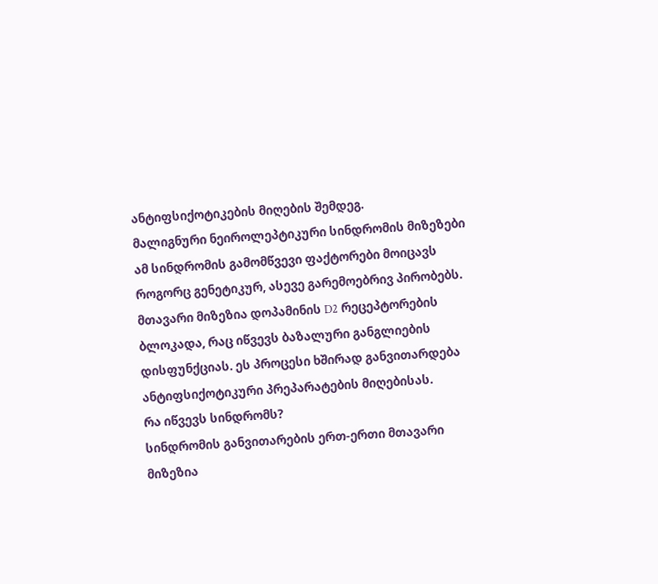ანტიფსიქოტიკების მიღების შემდეგ.
მალიგნური ნეიროლეპტიკური სინდრომის მიზეზები
ამ სინდრომის გამომწვევი ფაქტორები მოიცავს როგორც გენეტიკურ, ასევე გარემოებრივ პირობებს. მთავარი მიზეზია დოპამინის D2 რეცეპტორების ბლოკადა, რაც იწვევს ბაზალური განგლიების დისფუნქციას. ეს პროცესი ხშირად განვითარდება ანტიფსიქოტიკური პრეპარატების მიღებისას.
რა იწვევს სინდრომს?
სინდრომის განვითარების ერთ-ერთი მთავარი მიზეზია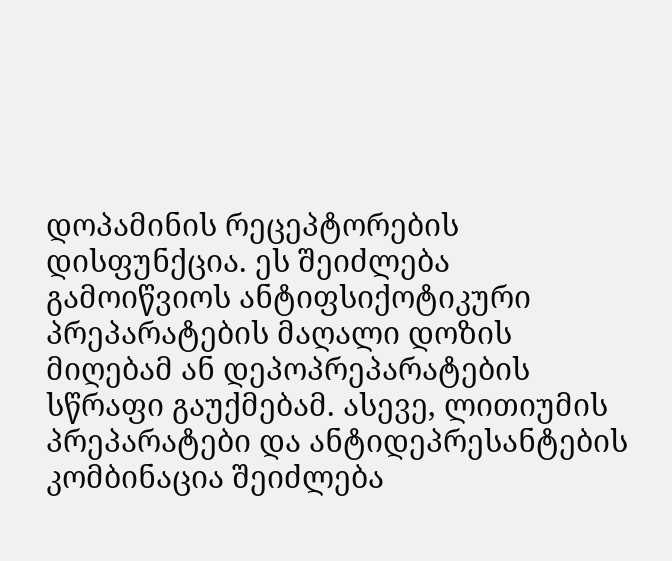დოპამინის რეცეპტორების დისფუნქცია. ეს შეიძლება გამოიწვიოს ანტიფსიქოტიკური პრეპარატების მაღალი დოზის მიღებამ ან დეპოპრეპარატების სწრაფი გაუქმებამ. ასევე, ლითიუმის პრეპარატები და ანტიდეპრესანტების კომბინაცია შეიძლება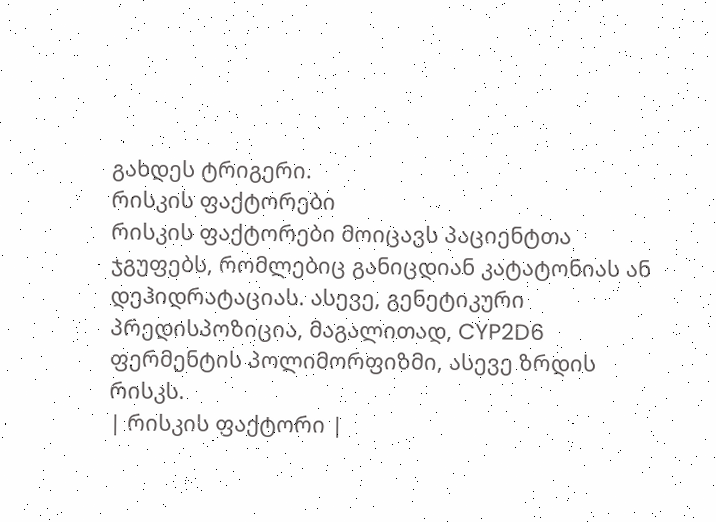გახდეს ტრიგერი.
რისკის ფაქტორები
რისკის ფაქტორები მოიცავს პაციენტთა ჯგუფებს, რომლებიც განიცდიან კატატონიას ან დეჰიდრატაციას. ასევე, გენეტიკური პრედისპოზიცია, მაგალითად, CYP2D6 ფერმენტის პოლიმორფიზმი, ასევე ზრდის რისკს.
| რისკის ფაქტორი |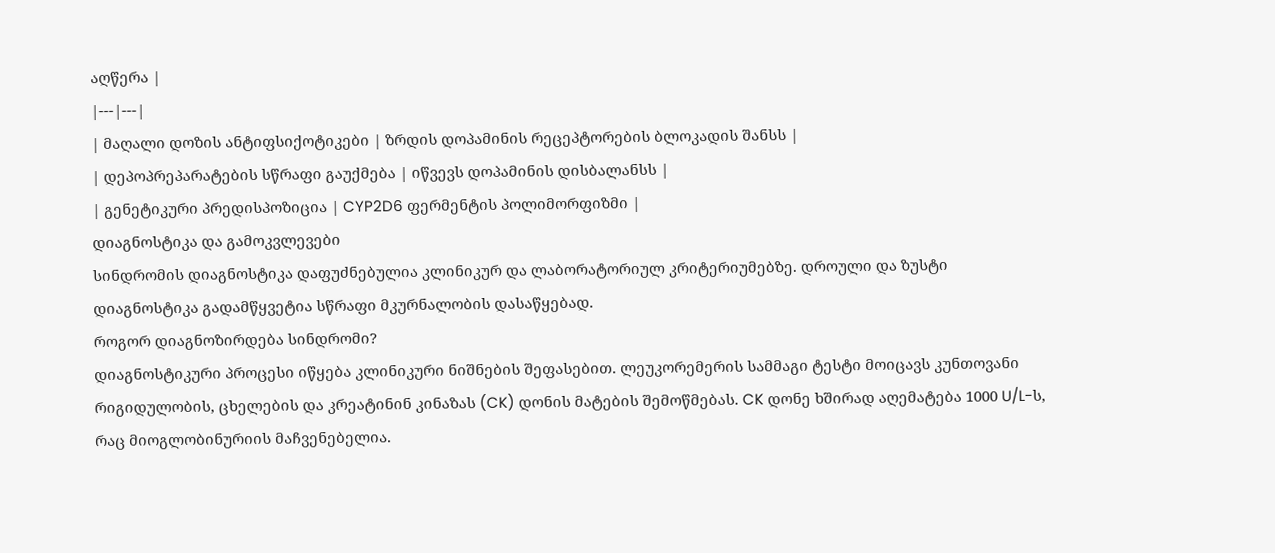აღწერა |
|---|---|
| მაღალი დოზის ანტიფსიქოტიკები | ზრდის დოპამინის რეცეპტორების ბლოკადის შანსს |
| დეპოპრეპარატების სწრაფი გაუქმება | იწვევს დოპამინის დისბალანსს |
| გენეტიკური პრედისპოზიცია | CYP2D6 ფერმენტის პოლიმორფიზმი |
დიაგნოსტიკა და გამოკვლევები
სინდრომის დიაგნოსტიკა დაფუძნებულია კლინიკურ და ლაბორატორიულ კრიტერიუმებზე. დროული და ზუსტი დიაგნოსტიკა გადამწყვეტია სწრაფი მკურნალობის დასაწყებად.
როგორ დიაგნოზირდება სინდრომი?
დიაგნოსტიკური პროცესი იწყება კლინიკური ნიშნების შეფასებით. ლეუკორემერის სამმაგი ტესტი მოიცავს კუნთოვანი რიგიდულობის, ცხელების და კრეატინინ კინაზას (CK) დონის მატების შემოწმებას. CK დონე ხშირად აღემატება 1000 U/L-ს, რაც მიოგლობინურიის მაჩვენებელია.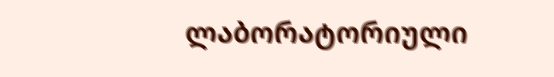ლაბორატორიული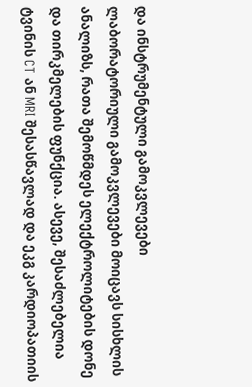და ინსტრუმენტული გამოკვლევები
ლაბორატორიული გამოკვლევები მოიცავს სისხლის ანალიზს, რათა შემოწმდეს ელექტროლიტების დონე და თირკმელების ფუნქცია. ასევე, შესაძლებელია ტვინის CT ან MRI შესასწავლად და ეკგ კარდიოპათიის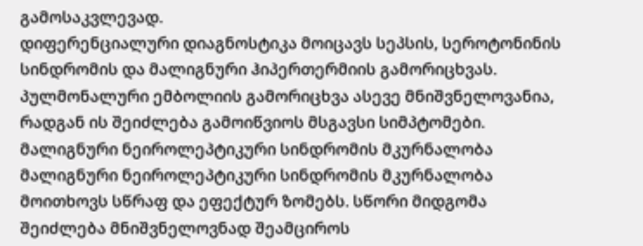გამოსაკვლევად.
დიფერენციალური დიაგნოსტიკა მოიცავს სეპსის, სეროტონინის სინდრომის და მალიგნური ჰიპერთერმიის გამორიცხვას. პულმონალური ემბოლიის გამორიცხვა ასევე მნიშვნელოვანია, რადგან ის შეიძლება გამოიწვიოს მსგავსი სიმპტომები.
მალიგნური ნეიროლეპტიკური სინდრომის მკურნალობა
მალიგნური ნეიროლეპტიკური სინდრომის მკურნალობა მოითხოვს სწრაფ და ეფექტურ ზომებს. სწორი მიდგომა შეიძლება მნიშვნელოვნად შეამციროს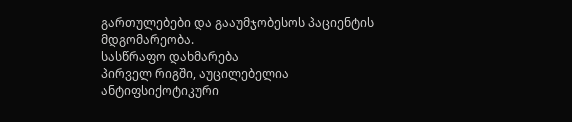გართულებები და გააუმჯობესოს პაციენტის მდგომარეობა.
სასწრაფო დახმარება
პირველ რიგში, აუცილებელია ანტიფსიქოტიკური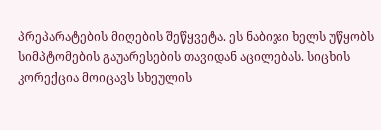პრეპარატების მიღების შეწყვეტა. ეს ნაბიჯი ხელს უწყობს სიმპტომების გაუარესების თავიდან აცილებას. სიცხის კორექცია მოიცავს სხეულის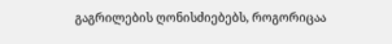გაგრილების ღონისძიებებს, როგორიცაა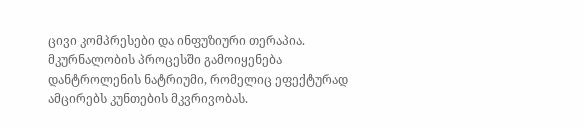ცივი კომპრესები და ინფუზიური თერაპია.
მკურნალობის პროცესში გამოიყენება დანტროლენის ნატრიუმი, რომელიც ეფექტურად ამცირებს კუნთების მკვრივობას.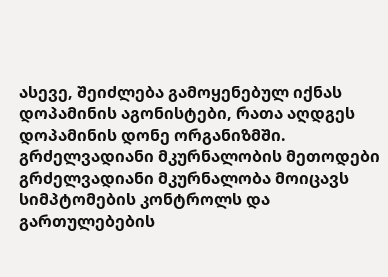ასევე, შეიძლება გამოყენებულ იქნას დოპამინის აგონისტები, რათა აღდგეს დოპამინის დონე ორგანიზმში.
გრძელვადიანი მკურნალობის მეთოდები
გრძელვადიანი მკურნალობა მოიცავს სიმპტომების კონტროლს და გართულებების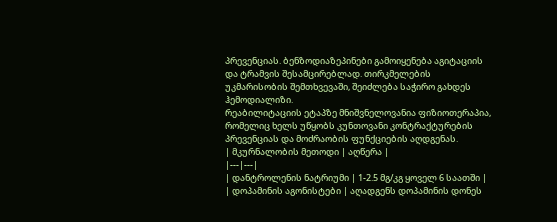პრევენციას. ბენზოდიაზეპინები გამოიყენება აგიტაციის და ტრამვის შესამცირებლად. თირკმელების უკმარისობის შემთხვევაში, შეიძლება საჭირო გახდეს ჰემოდიალიზი.
რეაბილიტაციის ეტაპზე მნიშვნელოვანია ფიზიოთერაპია, რომელიც ხელს უწყობს კუნთოვანი კონტრაქტურების პრევენციას და მოძრაობის ფუნქციების აღდგენას.
| მკურნალობის მეთოდი | აღწერა |
|---|---|
| დანტროლენის ნატრიუმი | 1-2.5 მგ/კგ ყოველ 6 საათში |
| დოპამინის აგონისტები | აღადგენს დოპამინის დონეს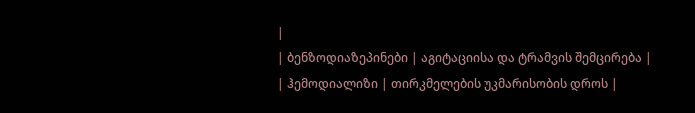|
| ბენზოდიაზეპინები | აგიტაციისა და ტრამვის შემცირება |
| ჰემოდიალიზი | თირკმელების უკმარისობის დროს |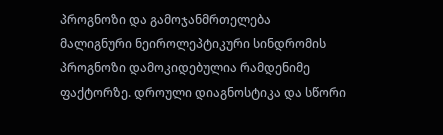პროგნოზი და გამოჯანმრთელება
მალიგნური ნეიროლეპტიკური სინდრომის პროგნოზი დამოკიდებულია რამდენიმე ფაქტორზე. დროული დიაგნოსტიკა და სწორი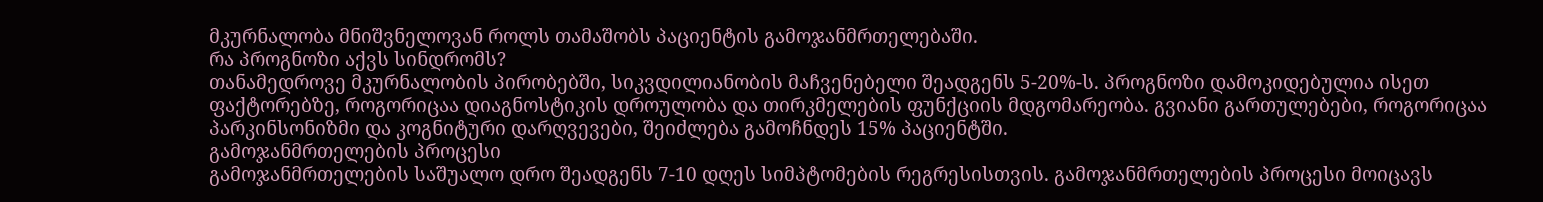მკურნალობა მნიშვნელოვან როლს თამაშობს პაციენტის გამოჯანმრთელებაში.
რა პროგნოზი აქვს სინდრომს?
თანამედროვე მკურნალობის პირობებში, სიკვდილიანობის მაჩვენებელი შეადგენს 5-20%-ს. პროგნოზი დამოკიდებულია ისეთ ფაქტორებზე, როგორიცაა დიაგნოსტიკის დროულობა და თირკმელების ფუნქციის მდგომარეობა. გვიანი გართულებები, როგორიცაა პარკინსონიზმი და კოგნიტური დარღვევები, შეიძლება გამოჩნდეს 15% პაციენტში.
გამოჯანმრთელების პროცესი
გამოჯანმრთელების საშუალო დრო შეადგენს 7-10 დღეს სიმპტომების რეგრესისთვის. გამოჯანმრთელების პროცესი მოიცავს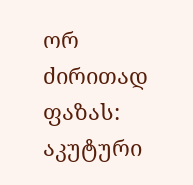ორ ძირითად ფაზას: აკუტური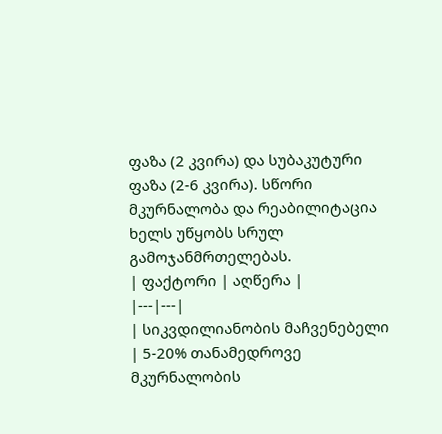ფაზა (2 კვირა) და სუბაკუტური ფაზა (2-6 კვირა). სწორი მკურნალობა და რეაბილიტაცია ხელს უწყობს სრულ გამოჯანმრთელებას.
| ფაქტორი | აღწერა |
|---|---|
| სიკვდილიანობის მაჩვენებელი | 5-20% თანამედროვე მკურნალობის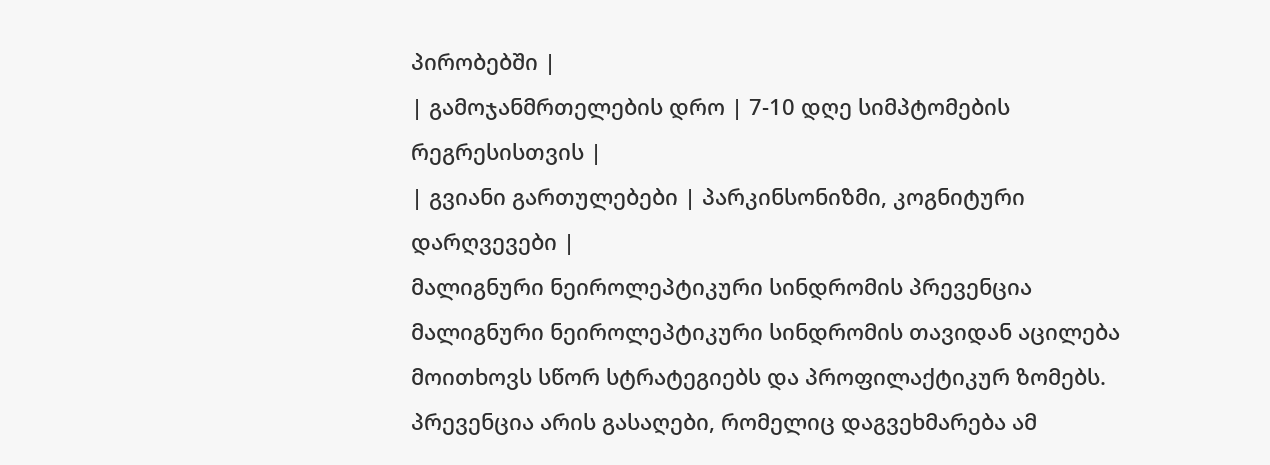პირობებში |
| გამოჯანმრთელების დრო | 7-10 დღე სიმპტომების რეგრესისთვის |
| გვიანი გართულებები | პარკინსონიზმი, კოგნიტური დარღვევები |
მალიგნური ნეიროლეპტიკური სინდრომის პრევენცია
მალიგნური ნეიროლეპტიკური სინდრომის თავიდან აცილება მოითხოვს სწორ სტრატეგიებს და პროფილაქტიკურ ზომებს. პრევენცია არის გასაღები, რომელიც დაგვეხმარება ამ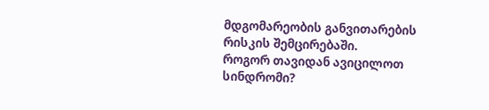მდგომარეობის განვითარების რისკის შემცირებაში.
როგორ თავიდან ავიცილოთ სინდრომი?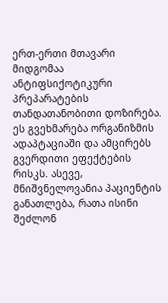ერთ-ერთი მთავარი მიდგომაა ანტიფსიქოტიკური პრეპარატების თანდათანობითი დოზირება. ეს გვეხმარება ორგანიზმის ადაპტაციაში და ამცირებს გვერდითი ეფექტების რისკს. ასევე, მნიშვნელოვანია პაციენტის განათლება, რათა ისინი შეძლონ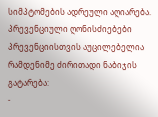სიმპტომების ადრეული აღიარება.
პრევენციული ღონისძიებები
პრევენციისთვის აუცილებელია რამდენიმე ძირითადი ნაბიჯის გატარება:
-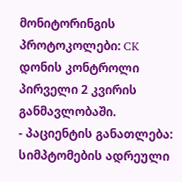მონიტორინგის პროტოკოლები: CK დონის კონტროლი პირველი 2 კვირის განმავლობაში.
- პაციენტის განათლება: სიმპტომების ადრეული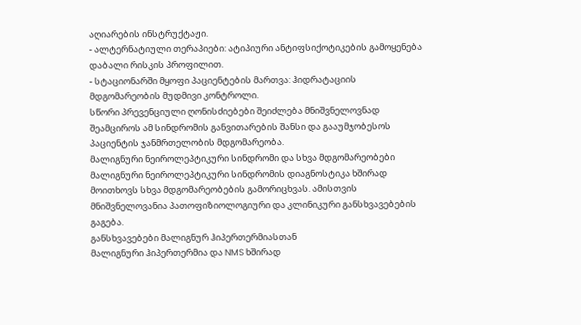აღიარების ინსტრუქტაჟი.
- ალტერნატიული თერაპიები: ატიპიური ანტიფსიქოტიკების გამოყენება დაბალი რისკის პროფილით.
- სტაციონარში მყოფი პაციენტების მართვა: ჰიდრატაციის მდგომარეობის მუდმივი კონტროლი.
სწორი პრევენციული ღონისძიებები შეიძლება მნიშვნელოვნად შეამციროს ამ სინდრომის განვითარების შანსი და გააუმჯობესოს პაციენტის ჯანმრთელობის მდგომარეობა.
მალიგნური ნეიროლეპტიკური სინდრომი და სხვა მდგომარეობები
მალიგნური ნეიროლეპტიკური სინდრომის დიაგნოსტიკა ხშირად მოითხოვს სხვა მდგომარეობების გამორიცხვას. ამისთვის მნიშვნელოვანია პათოფიზიოლოგიური და კლინიკური განსხვავებების გაგება.
განსხვავებები მალიგნურ ჰიპერთერმიასთან
მალიგნური ჰიპერთერმია და NMS ხშირად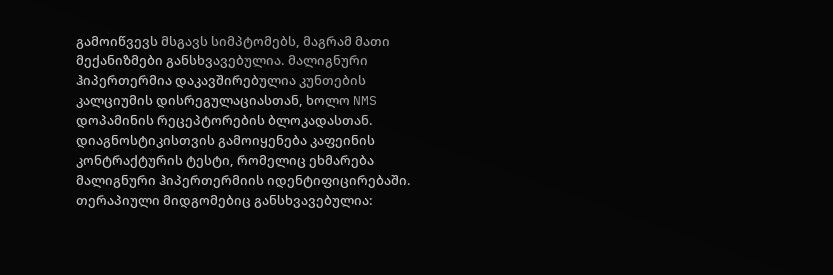გამოიწვევს მსგავს სიმპტომებს, მაგრამ მათი მექანიზმები განსხვავებულია. მალიგნური ჰიპერთერმია დაკავშირებულია კუნთების კალციუმის დისრეგულაციასთან, ხოლო NMS დოპამინის რეცეპტორების ბლოკადასთან.
დიაგნოსტიკისთვის გამოიყენება კაფეინის კონტრაქტურის ტესტი, რომელიც ეხმარება მალიგნური ჰიპერთერმიის იდენტიფიცირებაში. თერაპიული მიდგომებიც განსხვავებულია: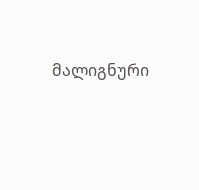მალიგნური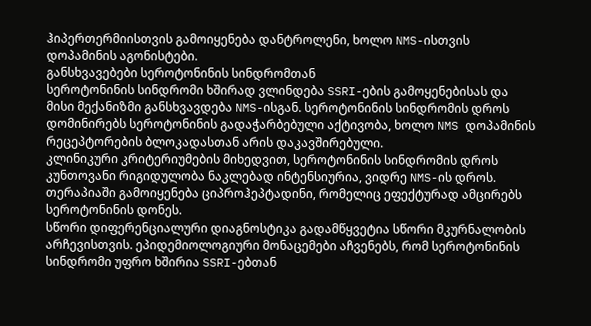ჰიპერთერმიისთვის გამოიყენება დანტროლენი, ხოლო NMS-ისთვის დოპამინის აგონისტები.
განსხვავებები სეროტონინის სინდრომთან
სეროტონინის სინდრომი ხშირად ვლინდება SSRI-ების გამოყენებისას და მისი მექანიზმი განსხვავდება NMS-ისგან. სეროტონინის სინდრომის დროს დომინირებს სეროტონინის გადაჭარბებული აქტივობა, ხოლო NMS დოპამინის რეცეპტორების ბლოკადასთან არის დაკავშირებული.
კლინიკური კრიტერიუმების მიხედვით, სეროტონინის სინდრომის დროს კუნთოვანი რიგიდულობა ნაკლებად ინტენსიურია, ვიდრე NMS-ის დროს. თერაპიაში გამოიყენება ციპროჰეპტადინი, რომელიც ეფექტურად ამცირებს სეროტონინის დონეს.
სწორი დიფერენციალური დიაგნოსტიკა გადამწყვეტია სწორი მკურნალობის არჩევისთვის. ეპიდემიოლოგიური მონაცემები აჩვენებს, რომ სეროტონინის სინდრომი უფრო ხშირია SSRI-ებთან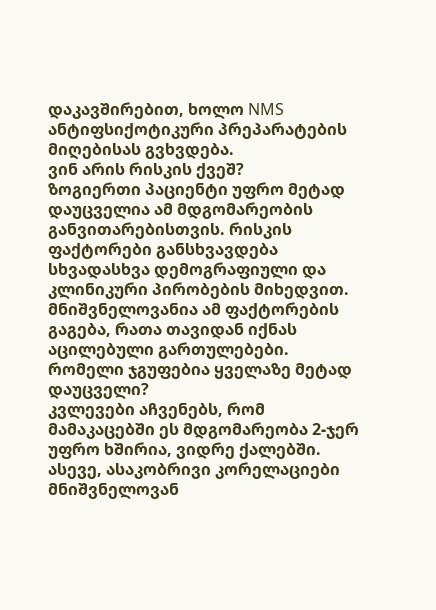დაკავშირებით, ხოლო NMS ანტიფსიქოტიკური პრეპარატების მიღებისას გვხვდება.
ვინ არის რისკის ქვეშ?
ზოგიერთი პაციენტი უფრო მეტად დაუცველია ამ მდგომარეობის განვითარებისთვის. რისკის ფაქტორები განსხვავდება სხვადასხვა დემოგრაფიული და კლინიკური პირობების მიხედვით. მნიშვნელოვანია ამ ფაქტორების გაგება, რათა თავიდან იქნას აცილებული გართულებები.
რომელი ჯგუფებია ყველაზე მეტად დაუცველი?
კვლევები აჩვენებს, რომ მამაკაცებში ეს მდგომარეობა 2-ჯერ უფრო ხშირია, ვიდრე ქალებში. ასევე, ასაკობრივი კორელაციები მნიშვნელოვან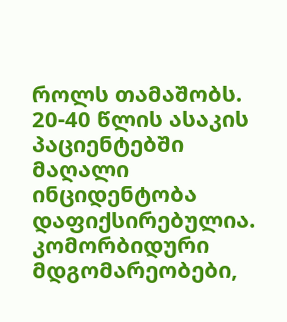როლს თამაშობს. 20-40 წლის ასაკის პაციენტებში მაღალი ინციდენტობა დაფიქსირებულია.
კომორბიდური მდგომარეობები,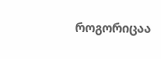როგორიცაა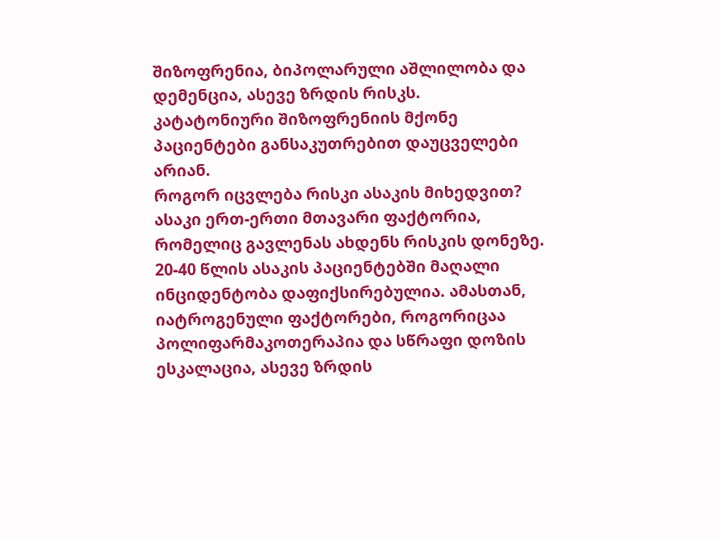შიზოფრენია, ბიპოლარული აშლილობა და დემენცია, ასევე ზრდის რისკს. კატატონიური შიზოფრენიის მქონე პაციენტები განსაკუთრებით დაუცველები არიან.
როგორ იცვლება რისკი ასაკის მიხედვით?
ასაკი ერთ-ერთი მთავარი ფაქტორია, რომელიც გავლენას ახდენს რისკის დონეზე. 20-40 წლის ასაკის პაციენტებში მაღალი ინციდენტობა დაფიქსირებულია. ამასთან, იატროგენული ფაქტორები, როგორიცაა პოლიფარმაკოთერაპია და სწრაფი დოზის ესკალაცია, ასევე ზრდის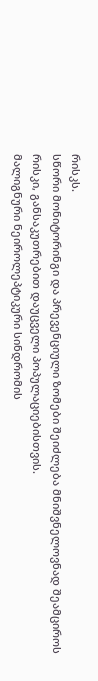რისკს.
სწორი მონიტორინგი და პრევენციული ზომები შეიძლება მნიშვნელოვნად შეამციროს რისკი, განსაკუთრებით დაუცველი პოპულაციებისთვის.
მალიგნური ნეიროლეპტიკური სინდრომის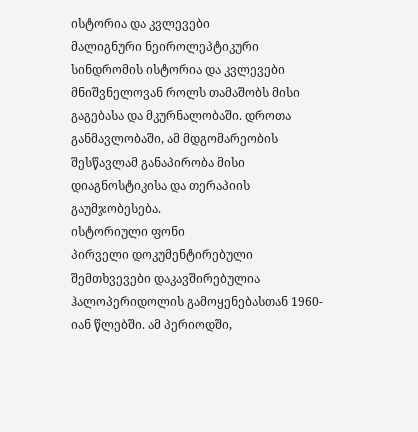ისტორია და კვლევები
მალიგნური ნეიროლეპტიკური სინდრომის ისტორია და კვლევები მნიშვნელოვან როლს თამაშობს მისი გაგებასა და მკურნალობაში. დროთა განმავლობაში, ამ მდგომარეობის შესწავლამ განაპირობა მისი დიაგნოსტიკისა და თერაპიის გაუმჯობესება.
ისტორიული ფონი
პირველი დოკუმენტირებული შემთხვევები დაკავშირებულია ჰალოპერიდოლის გამოყენებასთან 1960-იან წლებში. ამ პერიოდში,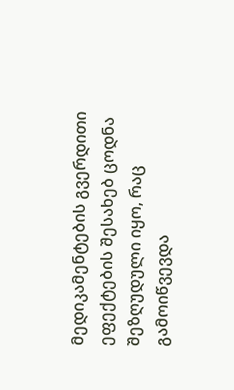მედიკამენტების გვერდითი ეფექტების შესახებ ცოდნა შეზღუდული იყო, რაც გამოიწვევდა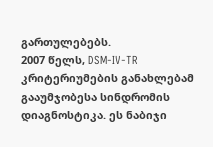გართულებებს.
2007 წელს, DSM-IV-TR კრიტერიუმების განახლებამ გააუმჯობესა სინდრომის დიაგნოსტიკა. ეს ნაბიჯი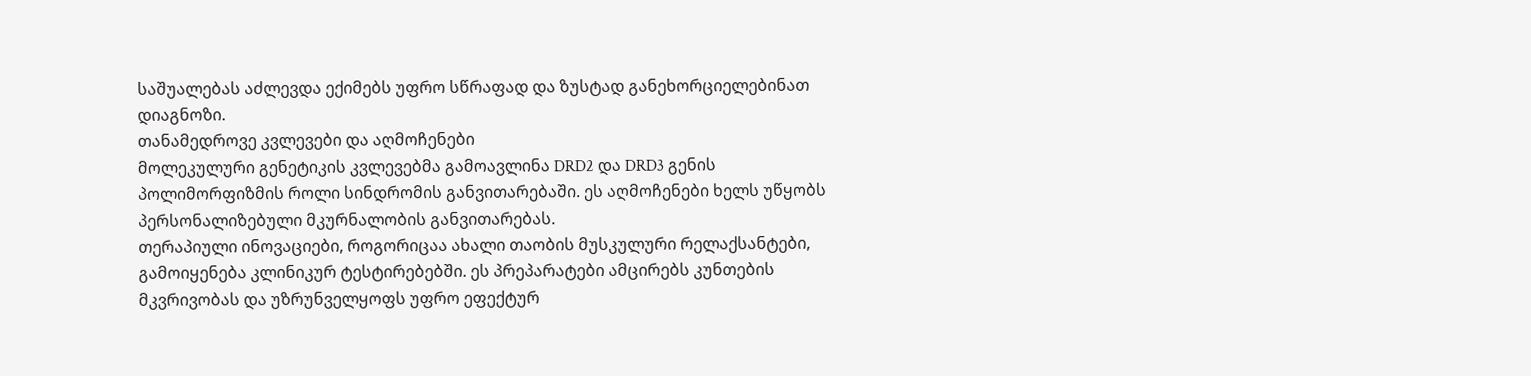საშუალებას აძლევდა ექიმებს უფრო სწრაფად და ზუსტად განეხორციელებინათ დიაგნოზი.
თანამედროვე კვლევები და აღმოჩენები
მოლეკულური გენეტიკის კვლევებმა გამოავლინა DRD2 და DRD3 გენის პოლიმორფიზმის როლი სინდრომის განვითარებაში. ეს აღმოჩენები ხელს უწყობს პერსონალიზებული მკურნალობის განვითარებას.
თერაპიული ინოვაციები, როგორიცაა ახალი თაობის მუსკულური რელაქსანტები, გამოიყენება კლინიკურ ტესტირებებში. ეს პრეპარატები ამცირებს კუნთების მკვრივობას და უზრუნველყოფს უფრო ეფექტურ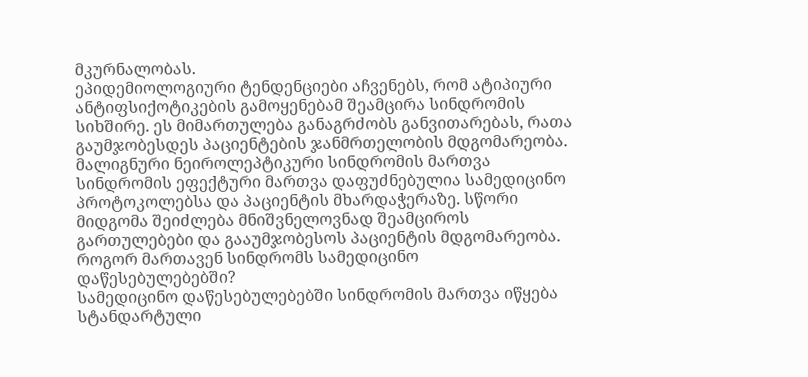მკურნალობას.
ეპიდემიოლოგიური ტენდენციები აჩვენებს, რომ ატიპიური ანტიფსიქოტიკების გამოყენებამ შეამცირა სინდრომის სიხშირე. ეს მიმართულება განაგრძობს განვითარებას, რათა გაუმჯობესდეს პაციენტების ჯანმრთელობის მდგომარეობა.
მალიგნური ნეიროლეპტიკური სინდრომის მართვა
სინდრომის ეფექტური მართვა დაფუძნებულია სამედიცინო პროტოკოლებსა და პაციენტის მხარდაჭერაზე. სწორი მიდგომა შეიძლება მნიშვნელოვნად შეამციროს გართულებები და გააუმჯობესოს პაციენტის მდგომარეობა.
როგორ მართავენ სინდრომს სამედიცინო დაწესებულებებში?
სამედიცინო დაწესებულებებში სინდრომის მართვა იწყება სტანდარტული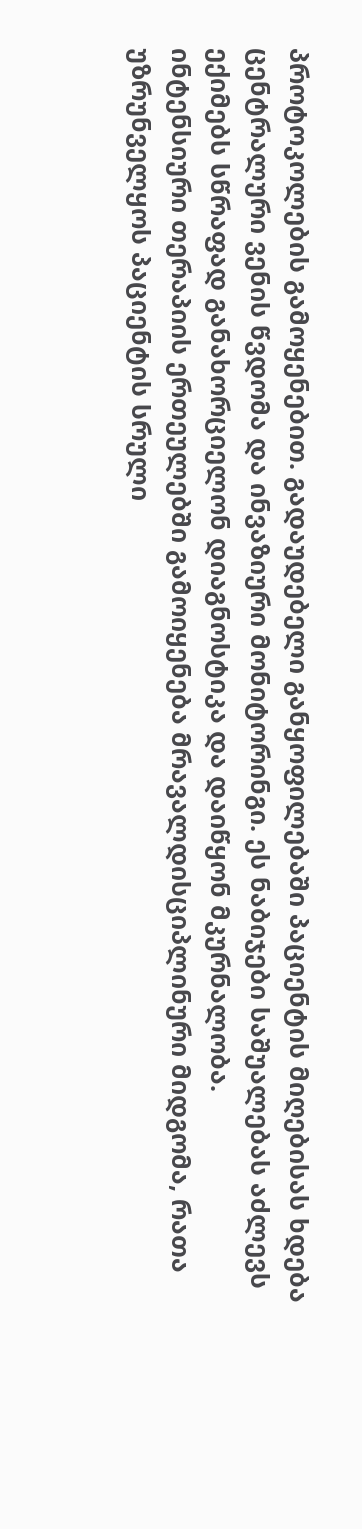პროტოკოლების გამოყენებით. გადაუდებელი განყოფილებაში პაციენტის მიღებისას ხდება ცენტრალური ვენის წვდომა და ინვაზიური მონიტორინგი. ეს ნაბიჯები საშუალებას აძლევს ექიმებს სწრაფად განახორციელონ დიაგნოსტიკა და დაიწყონ მკურნალობა.
ინტენსიური თერაპიის ერთეულებში გამოიყენება მრავალდისციპლინური მიდგომა, რათა უზრუნველყოს პაციენტის სრული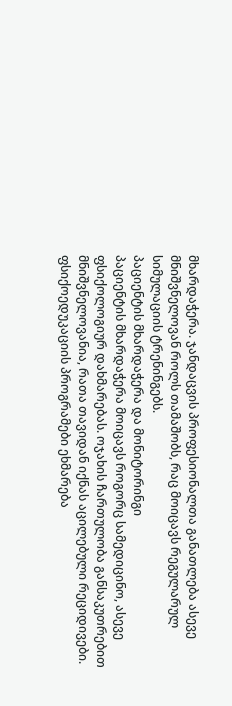მხარდაჭერა. ჯანდაცვის პროფესიონალთა განათლება ასევე მნიშვნელოვან როლს თამაშობს, რაც მოიცავს რეგულარულ სიმულაციის ტრენინგებს.
პაციენტის მხარდაჭერა და მონიტორინგი
პაციენტის მხარდაჭერა მოიცავს როგორც სამედიცინო, ასევე ფსიქოლოგიურ დახმარებას. ოჯახის ჩართულობა განსაკუთრებით მნიშვნელოვანია, რათა თავიდან იქნას აცილებული რეციდივები. ფსიქოედუკაციის პროგრამები ეხმარება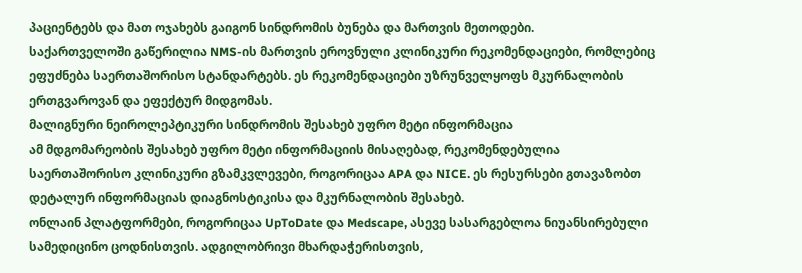პაციენტებს და მათ ოჯახებს გაიგონ სინდრომის ბუნება და მართვის მეთოდები.
საქართველოში გაწერილია NMS-ის მართვის ეროვნული კლინიკური რეკომენდაციები, რომლებიც ეფუძნება საერთაშორისო სტანდარტებს. ეს რეკომენდაციები უზრუნველყოფს მკურნალობის ერთგვაროვან და ეფექტურ მიდგომას.
მალიგნური ნეიროლეპტიკური სინდრომის შესახებ უფრო მეტი ინფორმაცია
ამ მდგომარეობის შესახებ უფრო მეტი ინფორმაციის მისაღებად, რეკომენდებულია საერთაშორისო კლინიკური გზამკვლევები, როგორიცაა APA და NICE. ეს რესურსები გთავაზობთ დეტალურ ინფორმაციას დიაგნოსტიკისა და მკურნალობის შესახებ.
ონლაინ პლატფორმები, როგორიცაა UpToDate და Medscape, ასევე სასარგებლოა ნიუანსირებული სამედიცინო ცოდნისთვის. ადგილობრივი მხარდაჭერისთვის,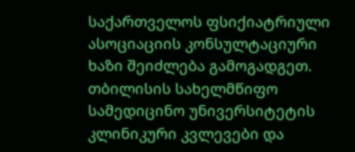საქართველოს ფსიქიატრიული ასოციაციის კონსულტაციური ხაზი შეიძლება გამოგადგეთ.
თბილისის სახელმწიფო სამედიცინო უნივერსიტეტის კლინიკური კვლევები და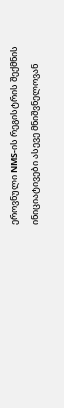ეროვნული NMS-ის რეგისტრის შექმნის ინიციატივები ასევე მნიშვნელოვან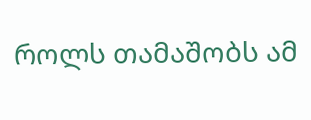როლს თამაშობს ამ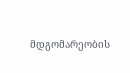მდგომარეობის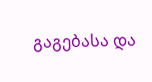გაგებასა და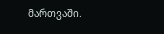მართვაში.